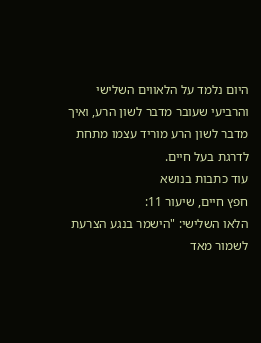היום נלמד על הלאווים השלישי והרביעי שעובר מדבר לשון הרע, ואיך מדבר לשון הרע מוריד עצמו מתחת לדרגת בעל חיים.
עוד כתבות בנושא
חפץ חיים, שיעור 11:
הלאו השלישי: "הישמר בנגע הצרעת לשמור מאד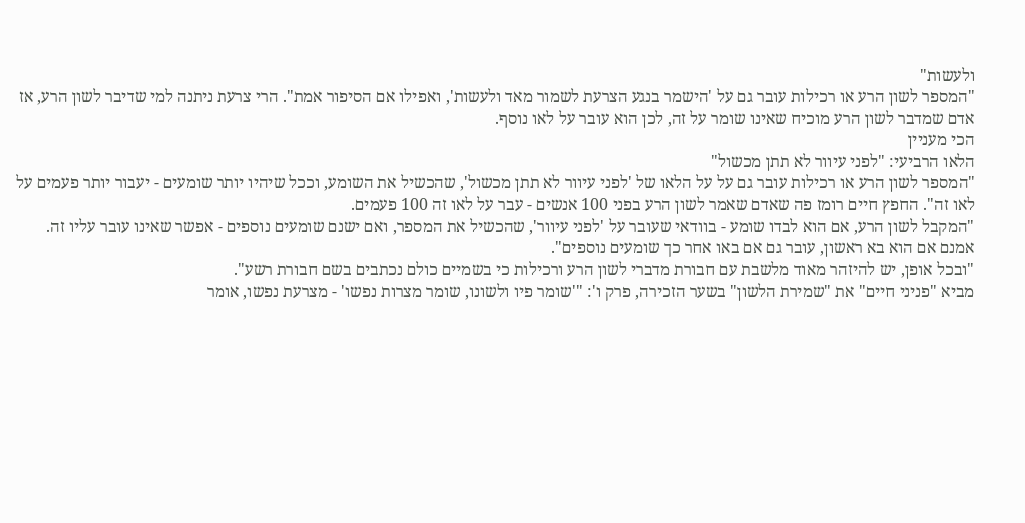ולעשות"
"המספר לשון הרע או רכילות עובר גם על 'הישמר בנגע הצרעת לשמור מאד ולעשות', ואפילו אם הסיפור אמת". הרי צרעת ניתנה למי שדיבר לשון הרע, אז אדם שמדבר לשון הרע מוכיח שאינו שומר על זה, לכן הוא עובר על לאו נוסף.
הכי מעניין
הלאו הרביעי: "לפני עיוור לא תתן מכשול"
"המספר לשון הרע או רכילות עובר גם על על הלאו של 'לפני עיוור לא תתן מכשול', שהכשיל את השומע, וככל שיהיו יותר שומעים - יעבור יותר פעמים על לאו זה". החפץ חיים רומז פה שאדם שאמר לשון הרע בפני 100 אנשים - עבר על לאו זה 100 פעמים.
"המקבל לשון הרע, אם הוא לבדו שומע - בוודאי שעובר על 'לפני עיוור', שהכשיל את המספר, ואם ישנם שומעים נוספים - אפשר שאינו עובר עליו זה. אמנם אם הוא בא ראשון, עובר גם אם באו אחר כך שומעים נוספים".
"ובכל אופן, יש להיזהר מאוד מלשבת עם חבורת מדברי לשון הרע ורכילות כי בשמיים כולם נכתבים בשם חבורת רשע".
מביא "פניני חיים" את "שמירת הלשון" בשער הזכירה, פרק ו': "'שומר פיו ולשונו, שומר מצרות נפשו' - מצרעת נפשו, אומר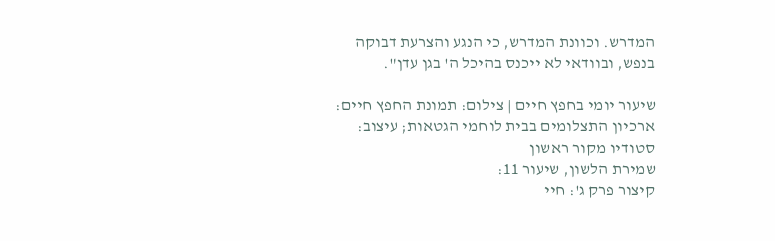המדרש. וכוונת המדרש, כי הנגע והצרעת דבוקה בנפש, ובוודאי לא ייכנס בהיכל ה' בגן עדן".

שיעור יומי בחפץ חיים | צילום: תמונת החפץ חיים: ארכיון התצלומים בבית לוחמי הגטאות; עיצוב: סטודיו מקור ראשון
שמירת הלשון, שיעור 11:
קיצור פרק ג': חיי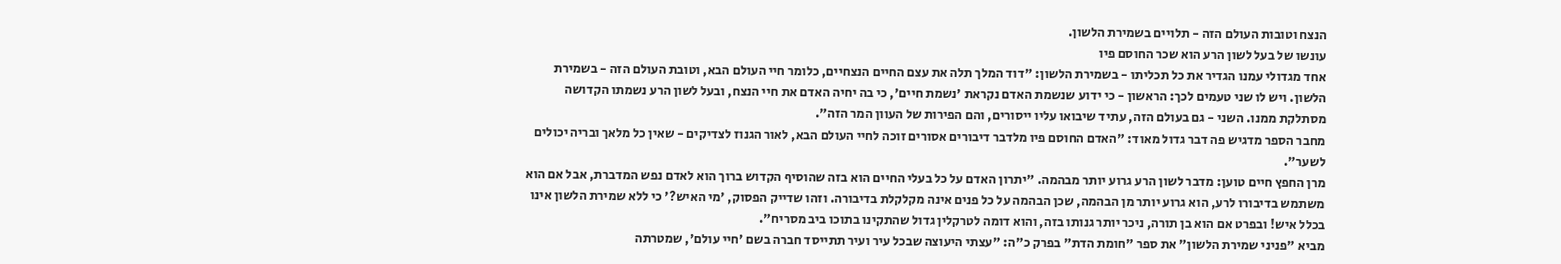הנצח וטובות העולם הזה - תלויים בשמירת הלשון.
עונשו של בעל לשון הרע הוא שכר החוסם פיו
אחד מגדולי עמנו הגדיר את כל תכליתו - בשמירת הלשון: "דוד המלך תלה את עצם החיים הנצחיים, כלומר חיי העולם הבא, וטובת העולם הזה - בשמירת הלשון. ויש לו שני טעמים לכך: הראשון - כי ידוע שנשמת האדם נקראת 'נשמת חיים', כי בה יחיה האדם את חיי הנצח, ובעל לשון הרע נשמתו הקדושה מסתלקת ממנו. השני - גם בעולם הזה, עתיד שיבואו עליו ייסורים, והם הפירות של העוון המר הזה".
מחבר הספר מדגיש פה דבר גדול מאוד: "האדם החוסם פיו מלדבר דיבורים אסורים זוכה לחיי העולם הבא, לאור הגנוז לצדיקים - שאין כל מלאך ובריה יכולים לשער".
מרן החפץ חיים טוען: מדבר לשון הרע גרוע יותר מבהמה. "יתרון האדם על כל בעלי החיים הוא בזה שהוסיף הקדוש ברוך הוא לאדם נפש המדברת, אבל אם הוא משתמש בדיבורו לרע, הוא גרוע יותר מן הבהמה, שכן הבהמה על כל פנים אינה מקלקלת בדיבורה. וזהו שדייק הפסוק, 'מי האיש?' כי ללא שמירת הלשון אינו בכלל איש! ובפרט אם הוא בן תורה, ניכר יותר גנותו בזה, והוא דומה לטרקלין גדול שהתקינו בתוכו ביב מסריח".
מביא "פניני שמירת הלשון" את ספר "חומת הדת" בפרק כ"ה: "עצתי היעוצה שבכל עיר ועיר תתייסד חברה בשם 'חיי עולם', שמטרתה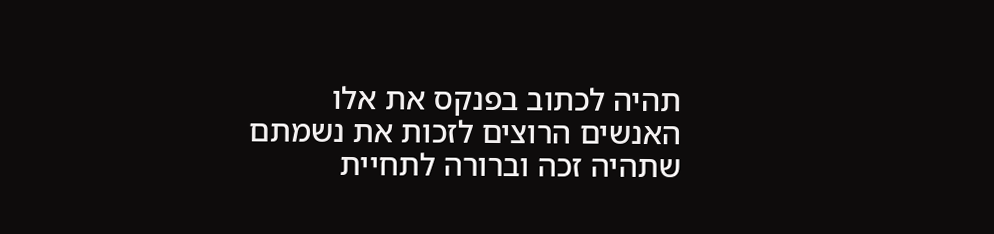תהיה לכתוב בפנקס את אלו האנשים הרוצים לזכות את נשמתם שתהיה זכה וברורה לתחיית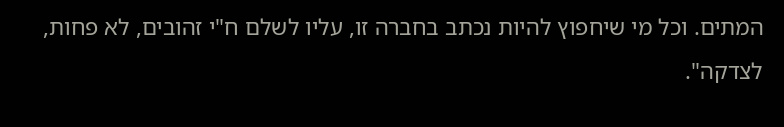המתים. וכל מי שיחפוץ להיות נכתב בחברה זו, עליו לשלם ח"י זהובים, לא פחות, לצדקה".